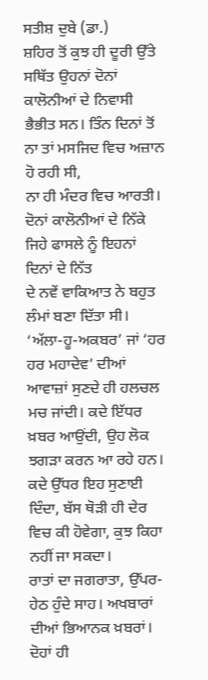ਸਤੀਸ਼ ਦੁਬੇ (ਡਾ.)
ਸ਼ਹਿਰ ਤੋਂ ਕੁਝ ਹੀ ਦੂਰੀ ਉੱਤੇ ਸਥਿੱਤ ਉਹਨਾਂ ਦੋਨਾਂ
ਕਾਲੋਨੀਆਂ ਦੇ ਨਿਵਾਸੀ ਭੈਭੀਤ ਸਨ। ਤਿੰਨ ਦਿਨਾਂ ਤੋਂ ਨਾ ਤਾਂ ਮਸਜਿਦ ਵਿਚ ਅਜ਼ਾਨ ਹੋ ਰਹੀ ਸੀ,
ਨਾ ਹੀ ਮੰਦਰ ਵਿਚ ਆਰਤੀ। ਦੋਨਾਂ ਕਾਲੋਨੀਆਂ ਦੇ ਨਿੱਕੇ ਜਿਹੇ ਫਾਸਲੇ ਨੂੰ ਇਹਨਾਂ ਦਿਨਾਂ ਦੇ ਨਿੱਤ
ਦੇ ਨਵੇਂ ਵਾਕਿਆਤ ਨੇ ਬਹੁਤ ਲੰਮਾਂ ਬਣਾ ਦਿੱਤਾ ਸੀ।
‘ਅੱਲਾ-ਹੂ-ਅਕਬਰ’ ਜਾਂ ‘ਹਰ ਹਰ ਮਹਾਦੇਵ’ ਦੀਆਂ
ਆਵਾਜ਼ਾਂ ਸੁਣਦੇ ਹੀ ਹਲਚਲ ਮਚ ਜਾਂਦੀ। ਕਦੇ ਇੱਧਰ ਖ਼ਬਰ ਆਉਂਦੀ, ਉਹ ਲੋਕ ਝਗੜਾ ਕਰਨ ਆ ਰਹੇ ਹਨ।
ਕਦੇ ਉੱਧਰ ਇਹ ਸੁਣਾਈ ਦਿੰਦਾ, ਬੱਸ ਥੋੜੀ ਹੀ ਦੇਰ ਵਿਚ ਕੀ ਹੋਵੇਗਾ, ਕੁਝ ਕਿਹਾ ਨਹੀਂ ਜਾ ਸਕਦਾ।
ਰਾਤਾਂ ਦਾ ਜਗਰਾਤਾ, ਉੱਪਰ-ਹੇਠ ਹੁੰਦੇ ਸਾਹ। ਅਖਬਾਰਾਂ
ਦੀਆਂ ਭਿਆਨਕ ਖ਼ਬਰਾਂ। ਦੋਹਾਂ ਹੀ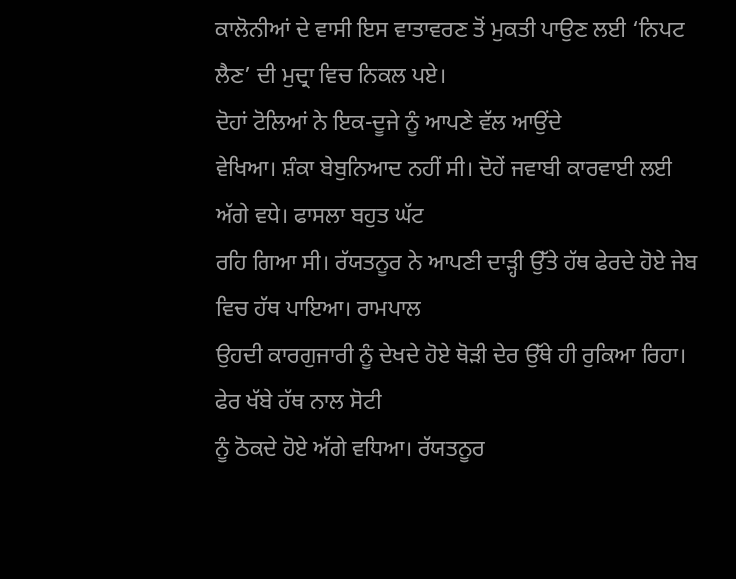ਕਾਲੋਨੀਆਂ ਦੇ ਵਾਸੀ ਇਸ ਵਾਤਾਵਰਣ ਤੋਂ ਮੁਕਤੀ ਪਾਉਣ ਲਈ ‘ਨਿਪਟ
ਲੈਣ’ ਦੀ ਮੁਦ੍ਰਾ ਵਿਚ ਨਿਕਲ ਪਏ।
ਦੋਹਾਂ ਟੋਲਿਆਂ ਨੇ ਇਕ-ਦੂਜੇ ਨੂੰ ਆਪਣੇ ਵੱਲ ਆਉਂਦੇ
ਵੇਖਿਆ। ਸ਼ੰਕਾ ਬੇਬੁਨਿਆਦ ਨਹੀਂ ਸੀ। ਦੋਹੇਂ ਜਵਾਬੀ ਕਾਰਵਾਈ ਲਈ ਅੱਗੇ ਵਧੇ। ਫਾਸਲਾ ਬਹੁਤ ਘੱਟ
ਰਹਿ ਗਿਆ ਸੀ। ਰੱਯਤਨੂਰ ਨੇ ਆਪਣੀ ਦਾੜ੍ਹੀ ਉੱਤੇ ਹੱਥ ਫੇਰਦੇ ਹੋਏ ਜੇਬ ਵਿਚ ਹੱਥ ਪਾਇਆ। ਰਾਮਪਾਲ
ਉਹਦੀ ਕਾਰਗੁਜਾਰੀ ਨੂੰ ਦੇਖਦੇ ਹੋਏ ਥੋੜੀ ਦੇਰ ਉੱਥੇ ਹੀ ਰੁਕਿਆ ਰਿਹਾ। ਫੇਰ ਖੱਬੇ ਹੱਥ ਨਾਲ ਸੋਟੀ
ਨੂੰ ਠੋਕਦੇ ਹੋਏ ਅੱਗੇ ਵਧਿਆ। ਰੱਯਤਨੂਰ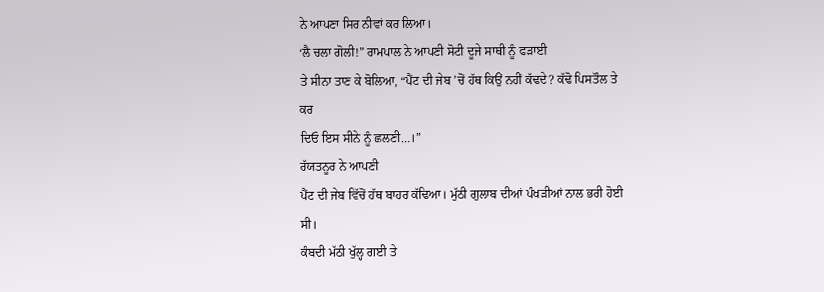ਨੇ ਆਪਣਾ ਸਿਰ ਨੀਵਾਂ ਕਰ ਲਿਆ।
‘ਲੈ ਚਲਾ ਗੋਲੀ!” ਰਾਮਪਾਲ ਨੇ ਆਪਣੀ ਸੋਟੀ ਦੂਜੇ ਸਾਥੀ ਨੂੰ ਫੜਾਈ
ਤੇ ਸੀਨਾ ਤਾਣ ਕੇ ਬੋਲਿਆ, “ਪੈਂਟ ਦੀ ਜੇਬ ’ਚੋਂ ਹੱਥ ਕਿਉਂ ਨਹੀਂ ਕੱਢਦੇ? ਕੱਢੋ ਪਿਸਤੌਲ ਤੇ ਕਰ
ਦਿਓ ਇਸ ਸੀਨੇ ਨੂੰ ਛਲਣੀ…।”
ਰੱਯਤਨੂਰ ਨੇ ਆਪਣੀ
ਪੈਂਟ ਦੀ ਜੇਬ ਵਿੱਚੋਂ ਹੱਥ ਬਾਹਰ ਕੱਢਿਆ। ਮੁੱਠੀ ਗੁਲਾਬ ਦੀਆਂ ਪੰਖੜੀਆਂ ਨਾਲ ਭਰੀ ਹੋਈ ਸੀ।
ਕੰਬਦੀ ਮੱਠੀ ਖੁੱਲ੍ਹ ਗਈ ਤੇ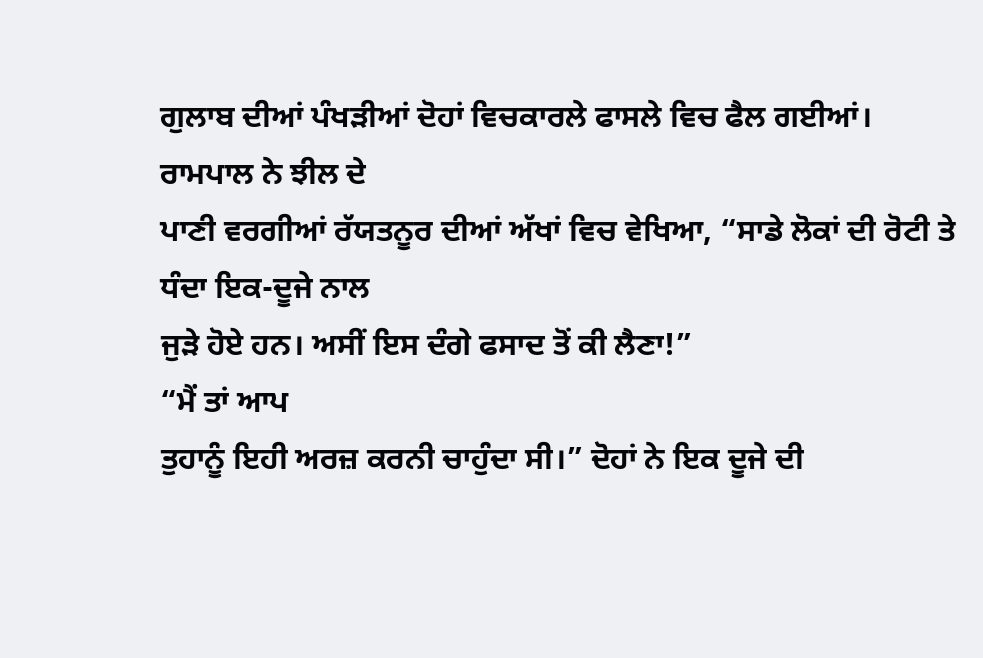ਗੁਲਾਬ ਦੀਆਂ ਪੰਖੜੀਆਂ ਦੋਹਾਂ ਵਿਚਕਾਰਲੇ ਫਾਸਲੇ ਵਿਚ ਫੈਲ ਗਈਆਂ।
ਰਾਮਪਾਲ ਨੇ ਝੀਲ ਦੇ
ਪਾਣੀ ਵਰਗੀਆਂ ਰੱਯਤਨੂਰ ਦੀਆਂ ਅੱਖਾਂ ਵਿਚ ਵੇਖਿਆ, “ਸਾਡੇ ਲੋਕਾਂ ਦੀ ਰੋਟੀ ਤੇ ਧੰਦਾ ਇਕ-ਦੂਜੇ ਨਾਲ
ਜੁੜੇ ਹੋਏ ਹਨ। ਅਸੀਂ ਇਸ ਦੰਗੇ ਫਸਾਦ ਤੋਂ ਕੀ ਲੈਣਾ!”
“ਮੈਂ ਤਾਂ ਆਪ
ਤੁਹਾਨੂੰ ਇਹੀ ਅਰਜ਼ ਕਰਨੀ ਚਾਹੁੰਦਾ ਸੀ।” ਦੋਹਾਂ ਨੇ ਇਕ ਦੂਜੇ ਦੀ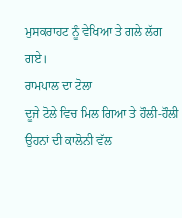ਮੁਸਕਰਾਹਟ ਨੂੰ ਵੇਖਿਆ ਤੇ ਗਲੇ ਲੱਗ ਗਏ।
ਰਾਮਪਾਲ ਦਾ ਟੋਲਾ
ਦੂਜੇ ਟੋਲੇ ਵਿਚ ਮਿਲ ਗਿਆ ਤੇ ਹੌਲੀ-ਹੌਲੀ ਉਹਨਾਂ ਦੀ ਕਾਲੋਨੀ ਵੱਲ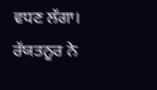ਵਧਣ ਲੱਗਾ। ਰੱਯਤਨੂਰ ਨੇ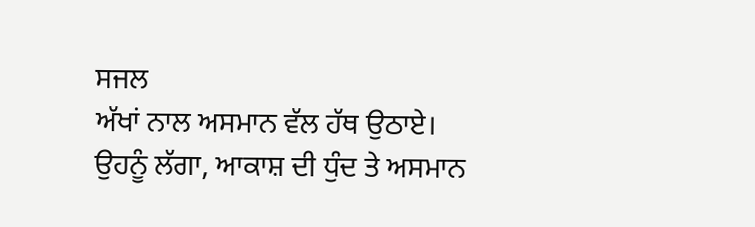ਸਜਲ
ਅੱਖਾਂ ਨਾਲ ਅਸਮਾਨ ਵੱਲ ਹੱਥ ਉਠਾਏ। ਉਹਨੂੰ ਲੱਗਾ, ਆਕਾਸ਼ ਦੀ ਧੁੰਦ ਤੇ ਅਸਮਾਨ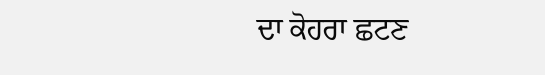ਦਾ ਕੋਹਰਾ ਛਟਣ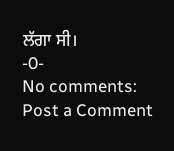ਲੱਗਾ ਸੀ।
-0-
No comments:
Post a Comment